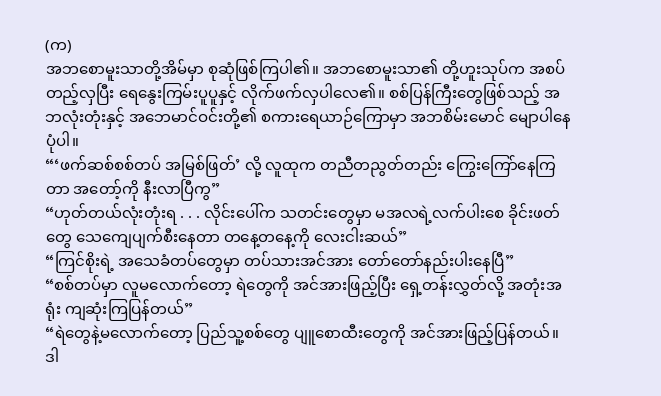(က)
အဘစောမူးသာတို့အိမ်မှာ စုဆုံဖြစ်ကြပါ၏။ အဘစောမူးသာ၏ တို့ဟူးသုပ်က အစပ်တည့်လှပြီး ရေနွေးကြမ်းပူပူနှင့် လိုက်ဖက်လှပါလေ၏။ စစ်ပြန်ကြီးတွေဖြစ်သည့် အဘလုံးတုံးနှင့် အဘေမာင်ဝင်းတို့၏ စကားရေယာဉ်ကြောမှာ အဘစိမ်းမောင် မျောပါနေပုံပါ။
“‘ဖက်ဆစ်စစ်တပ် အမြစ်ဖြတ်’ လို့ လူထုက တညီတညွတ်တည်း ကြွေးကြော်နေကြတာ အတော့်ကို နီးလာပြီကွ”
“ဟုတ်တယ်လုံးတုံးရ . . . လိုင်းပေါ်က သတင်းတွေမှာ မအလရဲ့လက်ပါးစေ ခိုင်းဖတ်တွေ သေကျေပျက်စီးနေတာ တနေ့တနေ့ကို လေးငါးဆယ်”
“ကြင်စိုးရဲ့ အသေခံတပ်တွေမှာ တပ်သားအင်အား တော်တော်နည်းပါးနေပြီ”
“စစ်တပ်မှာ လူမလောက်တော့ ရဲတွေကို အင်အားဖြည့်ပြီး ရှေ့တန်းလွှတ်လို့ အတုံးအရုံး ကျဆုံးကြပြန်တယ်”
“ရဲတွေနဲ့မလောက်တော့ ပြည်သူ့စစ်တွေ ပျူစောထီးတွေကို အင်အားဖြည့်ပြန်တယ်။ ဒါ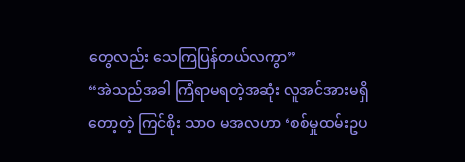တွေလည်း သေကြပြန်တယ်လကွာ”
“အဲသည်အခါ ကြံရာမရတဲ့အဆုံး လူအင်အားမရှိတော့တဲ့ ကြင်စိုး သာဝ မအလဟာ ‘စစ်မှုထမ်းဥပ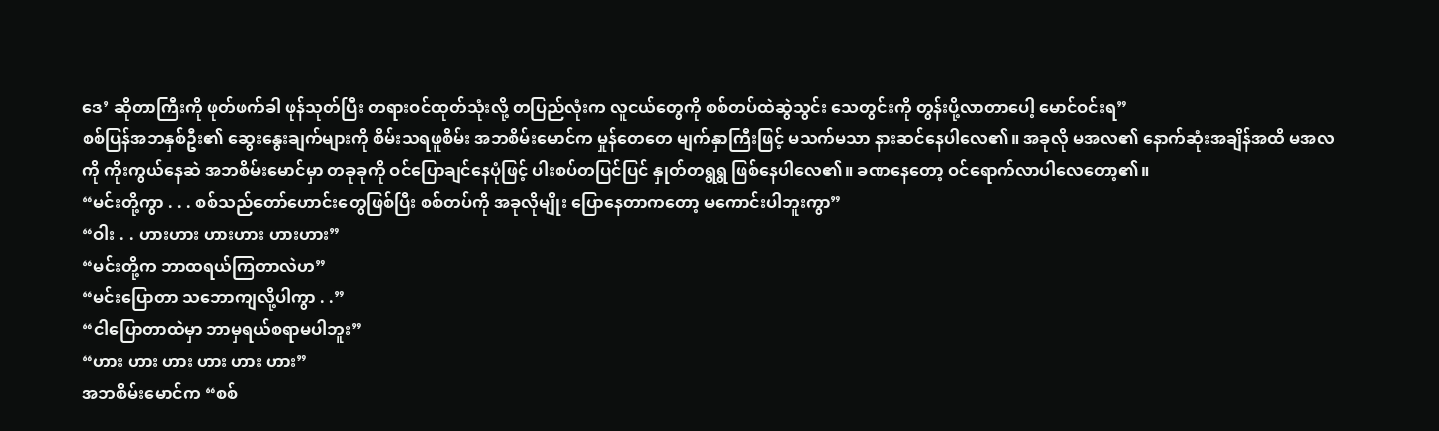ဒေ’ ဆိုတာကြီးကို ဖုတ်ဖက်ခါ ဖုန်သုတ်ပြီး တရားဝင်ထုတ်သုံးလို့ တပြည်လုံးက လူငယ်တွေကို စစ်တပ်ထဲဆွဲသွင်း သေတွင်းကို တွန်းပို့လာတာပေါ့ မောင်ဝင်းရ”
စစ်ပြန်အဘနှစ်ဦး၏ ဆွေးနွေးချက်များကို စိမ်းသရဖူစိမ်း အဘစိမ်းမောင်က မှုန်တေတေ မျက်နှာကြီးဖြင့် မသက်မသာ နားဆင်နေပါလေ၏။ အခုလို မအလ၏ နောက်ဆုံးအချိန်အထိ မအလကို ကိုးကွယ်နေဆဲ အဘစိမ်းမောင်မှာ တခုခုကို ဝင်ပြောချင်နေပုံဖြင့် ပါးစပ်တပြင်ပြင် နှုတ်တရွရွ ဖြစ်နေပါလေ၏။ ခဏနေတော့ ဝင်ရောက်လာပါလေတော့၏။
“မင်းတို့ကွာ . . . စစ်သည်တော်ဟောင်းတွေဖြစ်ပြီး စစ်တပ်ကို အခုလိုမျိုး ပြောနေတာကတော့ မကောင်းပါဘူးကွာ”
“ဝါး . . ဟားဟား ဟားဟား ဟားဟား”
“မင်းတို့က ဘာထရယ်ကြတာလဲဟ”
“မင်းပြောတာ သဘောကျလို့ပါကွာ . .”
“ငါပြောတာထဲမှာ ဘာမှရယ်စရာမပါဘူး”
“ဟား ဟား ဟား ဟား ဟား ဟား”
အဘစိမ်းမောင်က “စစ်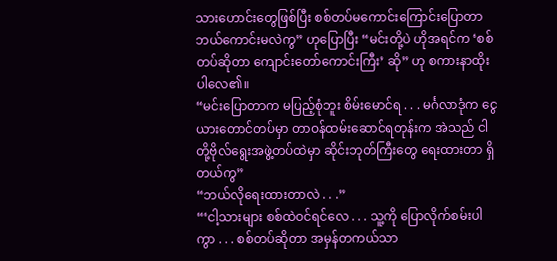သားဟောင်းတွေဖြစ်ပြီး စစ်တပ်မကောင်းကြောင်းပြောတာ ဘယ်ကောင်းမလဲကွ” ဟုပြောပြီး “မင်းတို့ပဲ ဟိုအရင်က ‘စစ်တပ်ဆိုတာ ကျောင်းတော်ကောင်းကြီး’ ဆို” ဟု စကားနာထိုးပါလေ၏။
“မင်းပြောတာက မပြည့်စုံဘူး စိမ်းမောင်ရ . . . မင်္ဂလာဒုံက ငွေယားတောင်တပ်မှာ တာဝန်ထမ်းဆောင်ရတုန်းက အဲသည် ငါတို့ဗိုလ်ရွေးအဖွဲ့တပ်ထဲမှာ ဆိုင်းဘုတ်ကြီးတွေ ရေးထားတာ ရှိတယ်ကွ”
“ဘယ်လိုရေးထားတာလဲ . . .”
“‘ငါ့သားများ စစ်ထဲဝင်ရင်လေ . . . သူ့ကို ပြောလိုက်စမ်းပါကွာ . . . စစ်တပ်ဆိုတာ အမှန်တကယ်သာ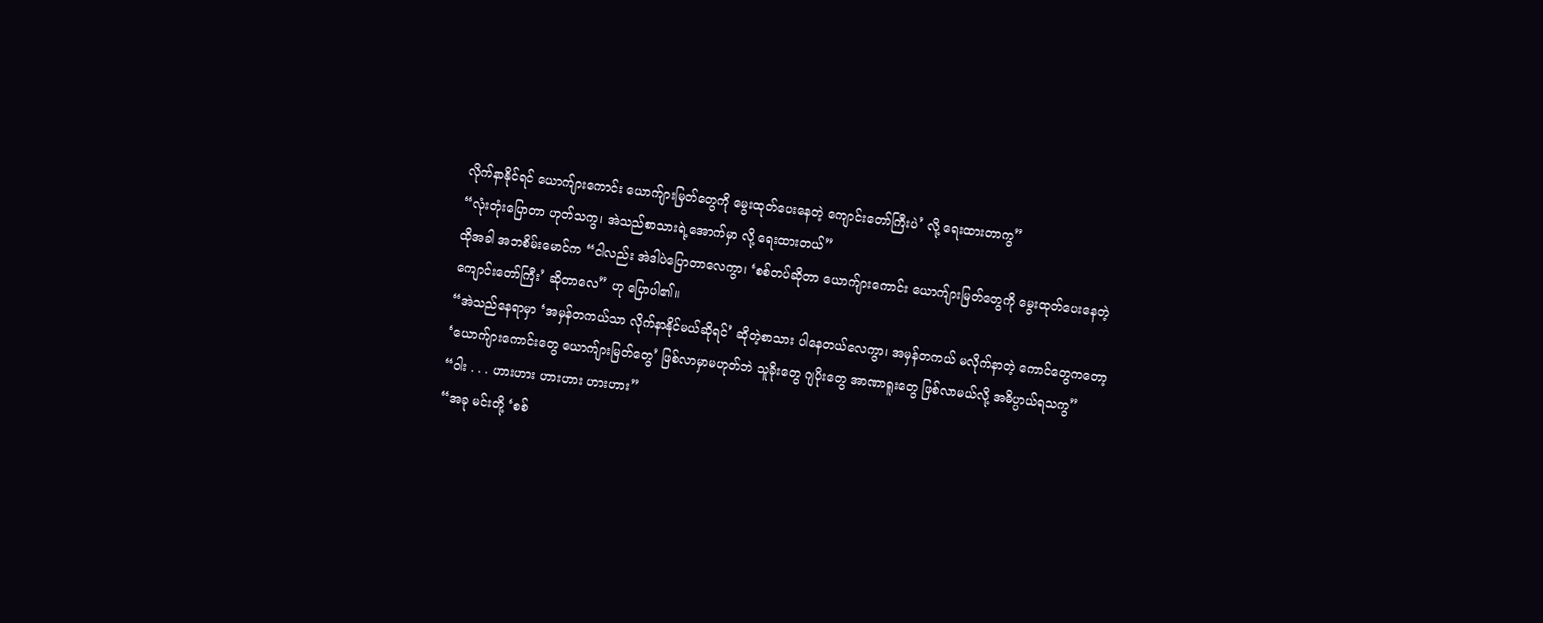လိုက်နာနိုင်ရင် ယောက်ျားကောင်း ယောက်ျားမြတ်တွေကို မွေးထုတ်ပေးနေတဲ့ ကျောင်းတော်ကြီးပဲ’ လို့ ရေးထားတာကွ”
“လုံးတုံးပြောတာ ဟုတ်သကွ၊ အဲသည်စာသားရဲ့အောက်မှာ လို့ ရေးထားတယ်”
ထိုအခါ အဘစိမ်းမောင်က “ငါလည်း အဲဒါပဲပြောတာလေကွာ၊ ‘စစ်တပ်ဆိုတာ ယောက်ျားကောင်း ယောက်ျားမြတ်တွေကို မွေးထုတ်ပေးနေတဲ့ ကျောင်းတော်ကြီး’ ဆိုတာလေ” ဟု ပြောပါ၏။
“အဲသည်နေရာမှာ ‘အမှန်တကယ်သာ လိုက်နာနိုင်မယ်ဆိုရင်’ ဆိုတဲ့စာသား ပါနေတယ်လေကွာ၊ အမှန်တကယ် မလိုက်နာတဲ့ ကောင်တွေကတော့ ‘ယောက်ျားကောင်းတွေ ယောက်ျားမြတ်တွေ’ ဖြစ်လာမှာမဟုတ်ဘဲ သူခိုးတွေ ဂျပိုးတွေ အာဏာရူးတွေ ဖြစ်လာမယ်လို့ အဓိပ္ပာယ်ရသကွ”
“ဝါး . . . ဟားဟား ဟားဟား ဟားဟား”
“အခု မင်းတို့ ‘စစ်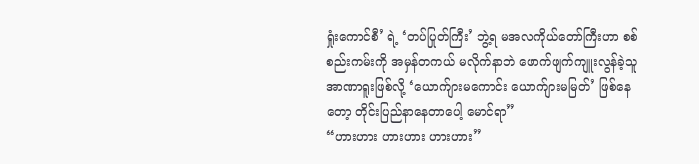ရှုံးကောင်စီ’ ရဲ့ ‘တပ်ပြုတ်ကြီး’ ဘွဲ့ရ မအလကိုယ်တော်ကြီးဟာ စစ်စည်းကမ်းကို အမှန်တကယ် မလိုက်နာဘဲ ဖောက်ဖျက်ကျူးလွန်ခဲ့သူ အာဏာရူးဖြစ်လို့ ‘ယောက်ျားမကောင်း ယောက်ျားမမြတ်’ ဖြစ်နေတော့ တိုင်းပြည်နာနေတာပေါ့ မောင်ရာ”
“ဟားဟား ဟားဟား ဟားဟား”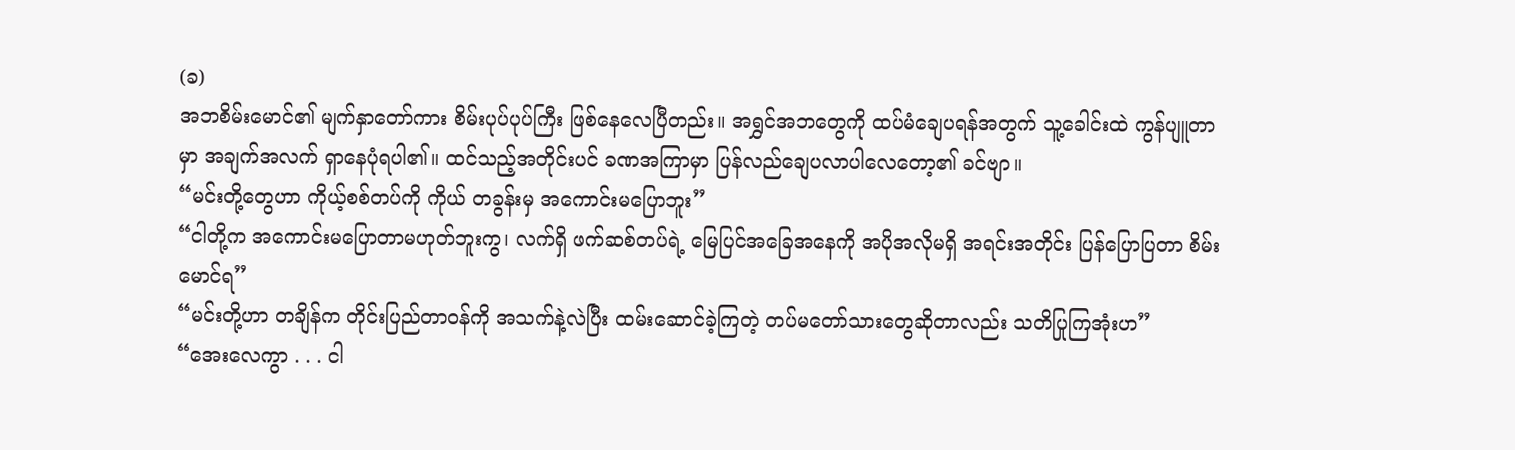(ခ)
အဘစိမ်းမောင်၏ မျက်နှာတော်ကား စိမ်းပုပ်ပုပ်ကြီး ဖြစ်နေလေပြီတည်း။ အရွှင်အဘတွေကို ထပ်မံချေပရန်အတွက် သူ့ခေါင်းထဲ ကွန်ပျူတာမှာ အချက်အလက် ရှာနေပုံရပါ၏။ ထင်သည့်အတိုင်းပင် ခဏအကြာမှာ ပြန်လည်ချေပလာပါလေတော့၏ ခင်ဗျာ။
“မင်းတို့တွေဟာ ကိုယ့်စစ်တပ်ကို ကိုယ် တခွန်းမှ အကောင်းမပြောဘူး”
“ငါတို့က အကောင်းမပြောတာမဟုတ်ဘူးကွ၊ လက်ရှိ ဖက်ဆစ်တပ်ရဲ့ မြေပြင်အခြေအနေကို အပိုအလိုမရှိ အရင်းအတိုင်း ပြန်ပြောပြတာ စိမ်းမောင်ရ”
“မင်းတို့ဟာ တချိန်က တိုင်းပြည်တာဝန်ကို အသက်နဲ့လဲပြီး ထမ်းဆောင်ခဲ့ကြတဲ့ တပ်မတော်သားတွေဆိုတာလည်း သတိပြုကြအုံးဟ”
“အေးလေကွာ . . . ငါ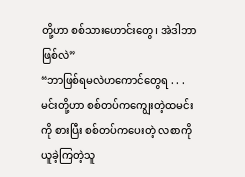တို့ဟာ စစ်သားဟောင်းတွေ၊ အဲဒါဘာဖြစ်လဲ”
“ဘာဖြစ်ရမလဲဟကောင်တွေရ . . . မင်းတို့ဟာ စစ်တပ်ကကျွေးတဲ့ထမင်းကို စားပြီး စစ်တပ်ကပေးတဲ့ လစာကို ယူခဲ့ကြတဲ့သူ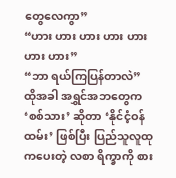တွေလေကွာ”
“ဟား ဟား ဟား ဟား ဟား ဟား ဟား”
“ဘာ ရယ်ကြပြန်တာလဲ”
ထိုအခါ အရွှင်အဘတွေက ‘စစ်သား’ ဆိုတာ ‘နိုင်ငံ့ဝန်ထမ်း’ ဖြစ်ပြီး ပြည်သူလူထုကပေးတဲ့ လစာ ရိက္ခာကို စား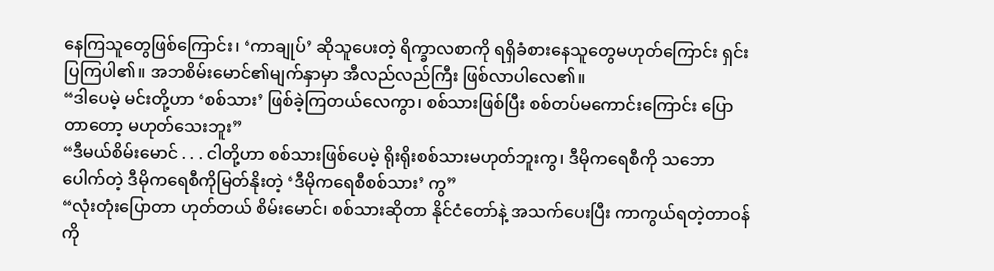နေကြသူတွေဖြစ်ကြောင်း၊ ‘ကာချုပ်’ ဆိုသူပေးတဲ့ ရိက္ခာလစာကို ရရှိခံစားနေသူတွေမဟုတ်ကြောင်း ရှင်းပြကြပါ၏။ အဘစိမ်းမောင်၏မျက်နှာမှာ အီလည်လည်ကြီး ဖြစ်လာပါလေ၏။
“ဒါပေမဲ့ မင်းတို့ဟာ ‘စစ်သား’ ဖြစ်ခဲ့ကြတယ်လေကွာ၊ စစ်သားဖြစ်ပြီး စစ်တပ်မကောင်းကြောင်း ပြောတာတော့ မဟုတ်သေးဘူး”
“ဒီမယ်စိမ်းမောင် . . . ငါတို့ဟာ စစ်သားဖြစ်ပေမဲ့ ရိုးရိုးစစ်သားမဟုတ်ဘူးကွ၊ ဒီမိုကရေစီကို သဘောပေါက်တဲ့ ဒီမိုကရေစီကိုမြတ်နိုးတဲ့ ‘ဒီမိုကရေစီစစ်သား’ ကွ”
“လုံးတုံးပြောတာ ဟုတ်တယ် စိမ်းမောင်၊ စစ်သားဆိုတာ နိုင်ငံတော်နဲ့ အသက်ပေးပြီး ကာကွယ်ရတဲ့တာဝန်ကို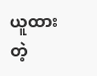ယူထားတဲ့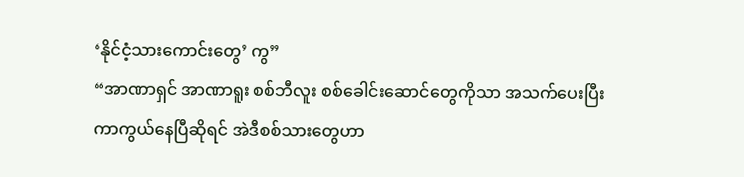‘နိုင်ငံ့သားကောင်းတွေ’ ကွ”
“အာဏာရှင် အာဏာရူး စစ်ဘီလူး စစ်ခေါင်းဆောင်တွေကိုသာ အသက်ပေးပြီး ကာကွယ်နေပြီဆိုရင် အဲဒီစစ်သားတွေဟာ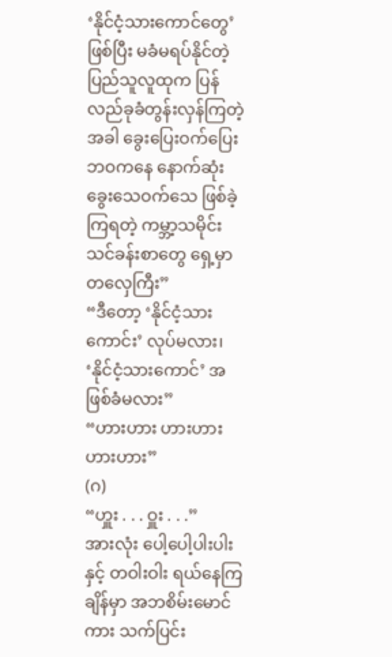‘နိုင်ငံ့သားကောင်တွေ’ ဖြစ်ပြီး မခံမရပ်နိုင်တဲ့ ပြည်သူလူထုက ပြန်လည်ခုခံတွန်းလှန်ကြတဲ့အခါ ခွေးပြေးဝက်ပြေးဘဝကနေ နောက်ဆုံး ခွေးသေဝက်သေ ဖြစ်ခဲ့ကြရတဲ့ ကမ္ဘာ့သမိုင်းသင်ခန်းစာတွေ ရှေ့မှာ တလှေကြီး”
“ဒီတော့ ‘နိုင်ငံ့သားကောင်း’ လုပ်မလား၊ ‘နိုင်ငံ့သားကောင်’ အဖြစ်ခံမလား”
“ဟားဟား ဟားဟား ဟားဟား”
(ဂ)
“ဟှူး . . . ဝှူး . . .”
အားလုံး ပေါ့ပေါ့ပါးပါးနှင့် တဝါးဝါး ရယ်နေကြချိန်မှာ အဘစိမ်းမောင်ကား သက်ပြင်း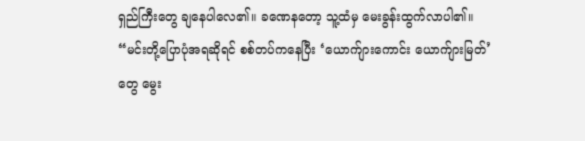ရှည်ကြီးတွေ ချနေပါလေ၏။ ခဏေနတော့ သူ့ထံမှ မေးခွန်းထွက်လာပါ၏။
“မင်းတို့ပြောပုံအရဆိုရင် စစ်တပ်ကနေပြီး ‘ယောက်ျားကောင်း ယောက်ျားမြတ်’ တွေ မွေး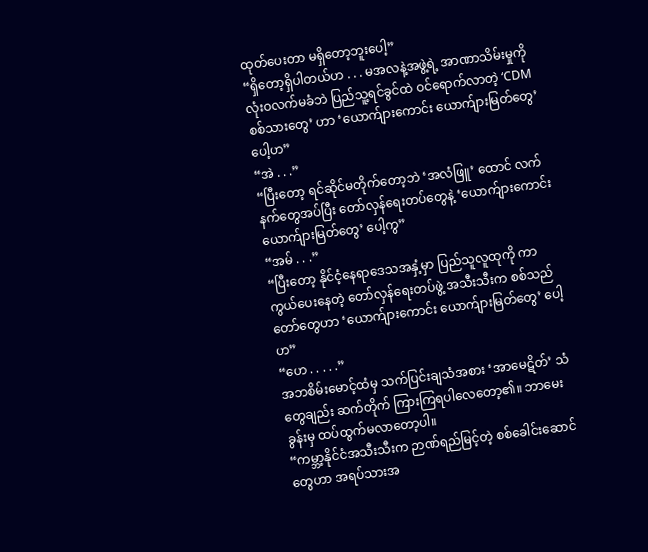ထုတ်ပေးတာ မရှိတော့ဘူးပေါ့”
“ရှိတော့ရှိပါတယ်ဟ . . . မအလနဲ့အဖွဲ့ရဲ့ အာဏာသိမ်းမှုကို လုံးဝလက်မခံဘဲ ပြည်သူ့ရင်ခွင်ထဲ ဝင်ရောက်လာတဲ့ ‘CDM စစ်သားတွေ’ ဟာ ‘ယောက်ျားကောင်း ယောက်ျားမြတ်တွေ’ ပေါ့ဟ”
“အဲ . . .”
“ပြီးတော့ ရင်ဆိုင်မတိုက်တော့ဘဲ ‘အလံဖြူ’ ထောင် လက်နက်တွေအပ်ပြီး တော်လှန်ရေးတပ်တွေနဲ့ ‘ယောက်ျားကောင်း ယောက်ျားမြတ်တွေ’ ပေါ့ကွ”
“အမ် . . .”
“ပြီးတော့ နိုင်ငံ့နေရာဒေသအနှံ့မှာ ပြည်သူလူထုကို ကာကွယ်ပေးနေတဲ့ တော်လှန်ရေးတပ်ဖွဲ့ အသီးသီးက စစ်သည်တော်တွေဟာ ‘ယောက်ျားကောင်း ယောက်ျားမြတ်တွေ’ ပေါ့ဟ”
“ဟေ . . . . .”
အဘစိမ်းမောင့်ထံမှ သက်ပြင်းချသံအစား ‘အာမေဋိတ်’ သံတွေချည်း ဆက်တိုက် ကြားကြရပါလေတော့၏။ ဘာမေးခွန်းမှ ထပ်ထွက်မလာတော့ပါ။
“ကမ္ဘာ့နိုင်ငံအသီးသီးက ဉာဏ်ရည်မြင့်တဲ့ စစ်ခေါင်းဆောင်တွေဟာ အရပ်သားအ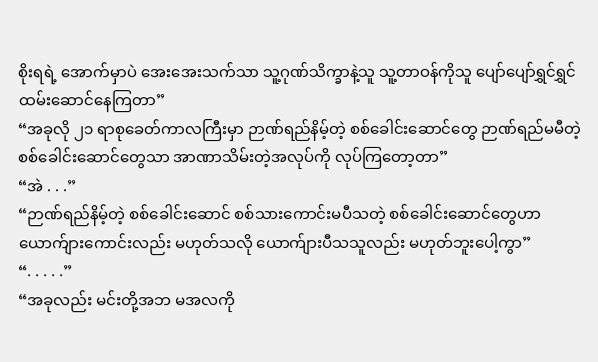စိုးရရဲ့ အောက်မှာပဲ အေးအေးသက်သာ သူ့ဂုဏ်သိက္ခာနဲ့သူ သူ့တာဝန်ကိုသူ ပျော်ပျော်ရွှင်ရွှင် ထမ်းဆောင်နေကြတာ”
“အခုလို ၂၁ ရာစုခေတ်ကာလကြီးမှာ ဉာဏ်ရည်နိမ့်တဲ့ စစ်ခေါင်းဆောင်တွေ ဉာဏ်ရည်မမီတဲ့ စစ်ခေါင်းဆောင်တွေသာ အာဏာသိမ်းတဲ့အလုပ်ကို လုပ်ကြတော့တာ”
“အဲ . . .”
“ဉာဏ်ရည်နိမ့်တဲ့ စစ်ခေါင်းဆောင် စစ်သားကောင်းမပီသတဲ့ စစ်ခေါင်းဆောင်တွေဟာ ယောက်ျားကောင်းလည်း မဟုတ်သလို ယောက်ျားပီသသူလည်း မဟုတ်ဘူးပေါ့ကွာ”
“. . . . .”
“အခုလည်း မင်းတို့အဘ မအလကို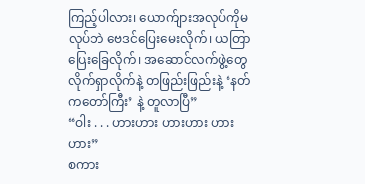ကြည့်ပါလား၊ ယောက်ျားအလုပ်ကိုမလုပ်ဘဲ ဗေဒင်ပြေးမေးလိုက်၊ ယတြာပြေးခြေလိုက်၊ အဆောင်လက်ဖွဲ့တွေ လိုက်ရှာလိုက်နဲ့ တဖြည်းဖြည်းနဲ့ ‘နတ်ကတော်ကြီး’ နဲ့ တူလာပြီ”
“ဝါး . . . ဟားဟား ဟားဟား ဟားဟား”
စကား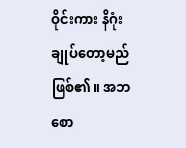ဝိုင်းကား နိဂုံးချုပ်တော့မည် ဖြစ်၏။ အဘစော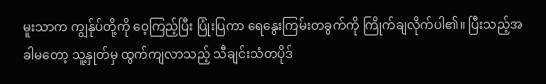မူးသာက ကျွန်ုပ်တို့ကို ဝေ့ကြည့်ပြီး ပြုံးပြကာ ရေနွေးကြမ်းတခွက်ကို ကြိုက်ချလိုက်ပါ၏။ ပြီးသည့်အခါမတော့ သူ့နှုတ်မှ ထွက်ကျလာသည့် သီချင်းသံတပိုဒ်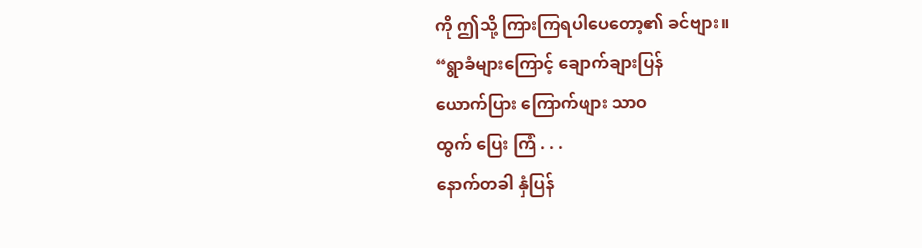ကို ဤသို့ ကြားကြရပါပေတော့၏ ခင်ဗျား။
“ရွာခံများကြောင့် ချောက်ချားပြန်
ယောက်ပြား ကြောက်ဖျား သာဝ
ထွက် ပြေး ကြံ . . .
နောက်တခါ နှံပြန်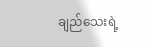ချည်သေးရဲ့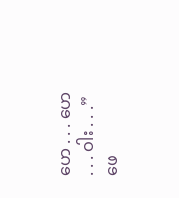ဟေ . . . ဟေ . . . ဝါး . . .”
ဖေ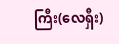ကြီး(လေရှီး)